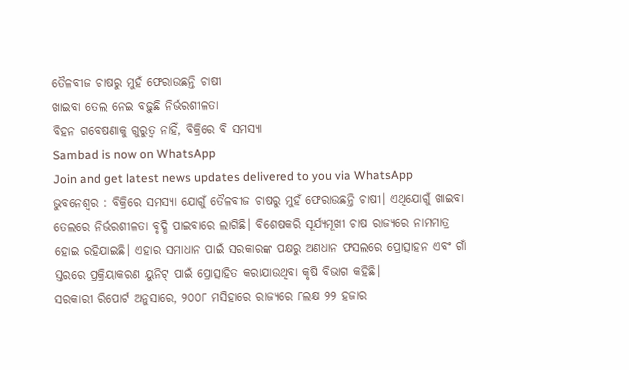ତୈଳବୀଜ ଚାଷରୁ ମୁହଁ ଫେରାଉଛନ୍ତି ଚାଷୀ
ଖାଇବା ତେଲ ନେଇ ବଢ଼ୁଛି ନିର୍ଭରଶୀଳତା
ବିହନ ଗବେଷଣାକୁ ଗୁରୁତ୍ବ ନାହିଁ, ବିକ୍ରିରେ ବି ସମସ୍ୟା
Sambad is now on WhatsApp
Join and get latest news updates delivered to you via WhatsApp
ଭୁବନେଶ୍ବର : ବିକ୍ରିରେ ସମସ୍ୟା ଯୋଗୁଁ ତୈଳବୀଜ ଚାଷରୁ ମୁହଁ ଫେରାଉଛନ୍ତି ଚାଷୀ। ଏଥିଯୋଗୁଁ ଖାଇବା ତେଲରେ ନିର୍ଭରଶୀଳତା ବୃଦ୍ଧି ପାଇବାରେ ଲାଗିଛି। ବିଶେଷକରି ସୂର୍ଯ୍ୟମୂଖୀ ଚାଷ ରାଜ୍ୟରେ ନାମମାତ୍ର ହୋଇ ରହିଯାଇଛି। ଏହାର ସମାଧାନ ପାଇଁ ସରକାରଙ୍କ ପକ୍ଷରୁ ଅଣଧାନ ଫସଲରେ ପ୍ରୋତ୍ସାହନ ଏବଂ ଗାଁ ସ୍ତରରେ ପ୍ରକ୍ରିୟାକରଣ ୟୁନିଟ୍ ପାଇଁ ପ୍ରୋତ୍ସାହିତ କରାଯାଉଥିବା କୃଷି ବିଭାଗ କହିଛି।
ସରକାରୀ ରିପୋର୍ଟ ଅନୁସାରେ, ୨୦୦୮ ମସିହାରେ ରାଜ୍ୟରେ ୮ଲକ୍ଷ ୨୨ ହଜାର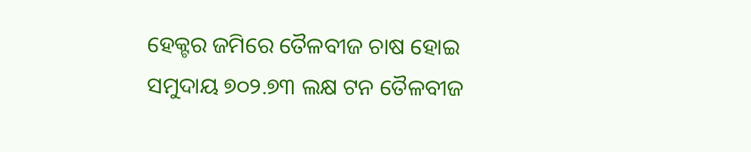ହେକ୍ଟର ଜମିରେ ତୈଳବୀଜ ଚାଷ ହୋଇ ସମୁଦାୟ ୭୦୨.୭୩ ଲକ୍ଷ ଟନ ତୈଳବୀଜ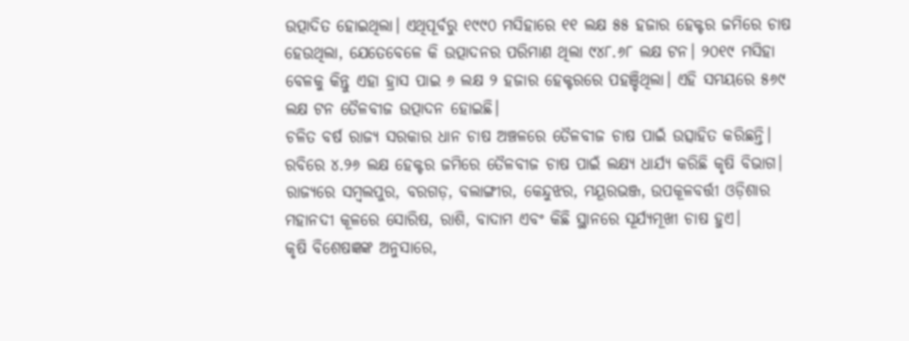ଉତ୍ପାଦିତ ହୋଇଥିଲା। ଏଥିପୂର୍ବରୁ ୧୯୯୦ ମସିହାରେ ୧୧ ଲକ୍ଷ ୫୫ ହଜାର ହେକ୍ଟର ଜମିରେ ଚାଷ ହେଉଥିଲା, ଯେତେବେଳେ କି ଉତ୍ପାଦନର ପରିମାଣ ଥିଲା ୯୪୮.୬୮ ଲକ୍ଷ ଟନ। ୨୦୧୯ ମସିହା ବେଳକୁ କିନ୍ତୁ ଏହା ହ୍ରାସ ପାଇ ୬ ଲକ୍ଷ ୨ ହଜାର ହେକ୍ଟରରେ ପହଞ୍ଚିଥିଲା। ଏହି ସମୟରେ ୫୬୯ ଲକ୍ଷ ଟନ ତୈଳବୀଜ ଉତ୍ପାଦନ ହୋଇଛି।
ଚଳିତ ବର୍ଷ ରାଜ୍ୟ ସରକାର ଧାନ ଚାଷ ଅଞ୍ଚଳରେ ତୈଳବୀଜ ଚାଷ ପାଇଁ ଉତ୍ସାହିତ କରିଛନ୍ତି। ରବିରେ ୪.୨୬ ଲକ୍ଷ ହେକ୍ଟର ଜମିରେ ତୈଳବୀଜ ଚାଷ ପାଇଁ ଲକ୍ଷ୍ୟ ଧାର୍ଯ୍ୟ କରିଛି କୃଷି ବିଭାଗ। ରାଜ୍ୟରେ ସମ୍ବଲପୁର, ବରଗଡ଼, ବଲାଙ୍ଗୀର, କେନ୍ଦୁଝର, ମୟୂରଭଞ୍ଜ, ଉପକୂଳବର୍ତ୍ତୀ ଓଡ଼ିଶାର ମହାନଦୀ କୂଳରେ ସୋରିଷ, ରାଶି, ବାଦାମ ଏବଂ କିଛି ସ୍ଥାନରେ ସୂର୍ଯ୍ୟମୂଖୀ ଚାଷ ହୁଏ।
କୃଷି ବିଶେଷଜ୍ଞଙ୍କ ଅନୁସାରେ,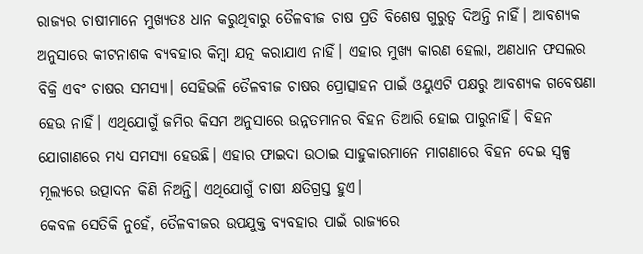ରାଜ୍ୟର ଚାଷୀମାନେ ମୁଖ୍ୟତଃ ଧାନ କରୁଥିବାରୁ ତୈଳବୀଜ ଚାଷ ପ୍ରତି ବିଶେଷ ଗୁରୁତ୍ବ ଦିଅନ୍ତି ନାହିଁ। ଆବଶ୍ୟକ ଅନୁସାରେ କୀଟନାଶକ ବ୍ୟବହାର କିମ୍ବା ଯତ୍ନ କରାଯାଏ ନାହିଁ। ଏହାର ମୁଖ୍ୟ କାରଣ ହେଲା, ଅଣଧାନ ଫସଲର ବିକ୍ରି ଏବଂ ଚାଷର ସମସ୍ୟା। ସେହିଭଳି ତୈଳବୀଜ ଚାଷର ପ୍ରୋତ୍ସାହନ ପାଇଁ ଓୟୁଏଟି ପକ୍ଷରୁ ଆବଶ୍ୟକ ଗବେଷଣା ହେଉ ନାହିଁ। ଏଥିଯୋଗୁଁ ଜମିର କିସମ ଅନୁସାରେ ଉନ୍ନତମାନର ବିହନ ତିଆରି ହୋଇ ପାରୁନାହିଁ। ବିହନ ଯୋଗାଣରେ ମଧ୍ୟ ସମସ୍ୟା ହେଉଛି। ଏହାର ଫାଇଦା ଉଠାଇ ସାହୁକାରମାନେ ମାଗଣାରେ ବିହନ ଦେଇ ସ୍ବଳ୍ପ ମୂଲ୍ୟରେ ଉତ୍ପାଦନ କିଣି ନିଅନ୍ତି। ଏଥିଯୋଗୁଁ ଚାଷୀ କ୍ଷତିଗ୍ରସ୍ତ ହୁଏ।
କେବଳ ସେତିକି ନୁହେଁ, ତୈଳବୀଜର ଉପଯୁକ୍ତ ବ୍ୟବହାର ପାଇଁ ରାଜ୍ୟରେ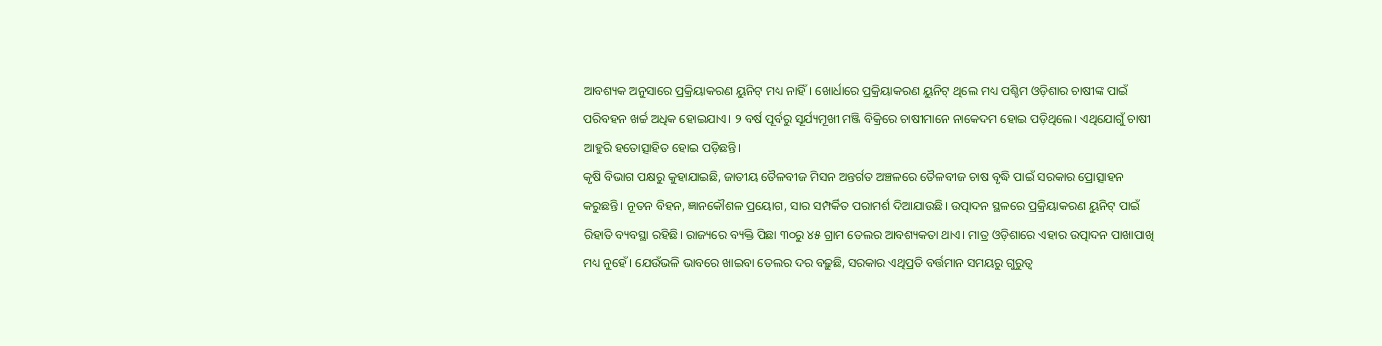ଆବଶ୍ୟକ ଅନୁସାରେ ପ୍ରକ୍ରିୟାକରଣ ୟୁନିଟ୍ ମଧ୍ୟ ନାହିଁ। ଖୋର୍ଧାରେ ପ୍ରକ୍ରିୟାକରଣ ୟୁନିଟ୍ ଥିଲେ ମଧ୍ୟ ପଶ୍ଚିମ ଓଡ଼ିଶାର ଚାଷୀଙ୍କ ପାଇଁ ପରିବହନ ଖର୍ଚ୍ଚ ଅଧିକ ହୋଇଯାଏ। ୨ ବର୍ଷ ପୂର୍ବରୁ ସୂର୍ଯ୍ୟମୂଖୀ ମଞ୍ଜି ବିକ୍ରିରେ ଚାଷୀମାନେ ନାକେଦମ ହୋଇ ପଡ଼ିଥିଲେ। ଏଥିଯୋଗୁଁ ଚାଷୀ ଆହୁରି ହତୋତ୍ସାହିତ ହୋଇ ପଡ଼ିଛନ୍ତି।
କୃଷି ବିଭାଗ ପକ୍ଷରୁ କୁହାଯାଇଛି, ଜାତୀୟ ତୈଳବୀଜ ମିସନ ଅନ୍ତର୍ଗତ ଅଞ୍ଚଳରେ ତୈଳବୀଜ ଚାଷ ବୃଦ୍ଧି ପାଇଁ ସରକାର ପ୍ରୋତ୍ସାହନ କରୁଛନ୍ତି। ନୂତନ ବିହନ, ଜ୍ଞାନକୌଶଳ ପ୍ରୟୋଗ, ସାର ସମ୍ପର୍କିତ ପରାମର୍ଶ ଦିଆଯାଉଛି। ଉତ୍ପାଦନ ସ୍ଥଳରେ ପ୍ରକ୍ରିୟାକରଣ ୟୁନିଟ୍ ପାଇଁ ରିହାତି ବ୍ୟବସ୍ଥା ରହିଛି। ରାଜ୍ୟରେ ବ୍ୟକ୍ତି ପିଛା ୩୦ରୁ ୪୫ ଗ୍ରାମ ତେଲର ଆବଶ୍ୟକତା ଥାଏ। ମାତ୍ର ଓଡ଼ିଶାରେ ଏହାର ଉତ୍ପାଦନ ପାଖାପାଖି ମଧ୍ୟ ନୁହେଁ। ଯେଉଁଭଳି ଭାବରେ ଖାଇବା ତେଲର ଦର ବଢ଼ୁଛି, ସରକାର ଏଥିପ୍ରତି ବର୍ତ୍ତମାନ ସମୟରୁ ଗୁରୁତ୍ବ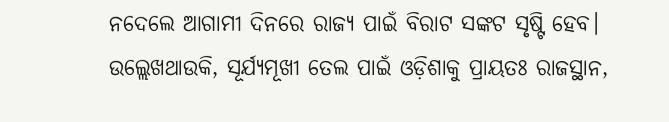ନଦେଲେ ଆଗାମୀ ଦିନରେ ରାଜ୍ୟ ପାଇଁ ବିରାଟ ସଙ୍କଟ ସୃଷ୍ଟି ହେବ।
ଉଲ୍ଲେଖଥାଉକି, ସୂର୍ଯ୍ୟମୂଖୀ ତେଲ ପାଇଁ ଓଡ଼ିଶାକୁ ପ୍ରାୟତଃ ରାଜସ୍ଥାନ,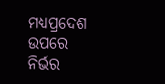ମଧ୍ୟପ୍ରଦେଶ ଉପରେ ନିର୍ଭର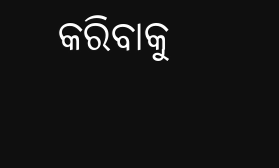କରିବାକୁ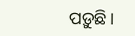ପଡ଼ୁଛି।